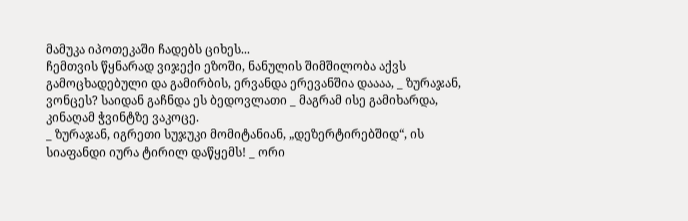მამუკა იპოთეკაში ჩადებს ციხეს...
ჩემთვის წყნარად ვიჯექი ეზოში, ნანულის შიმშილობა აქვს გამოცხადებული და გამირბის, ერვანდა ერევანშია დაააა, _ ზურაჯან, ვონცეს? საიდან გაჩნდა ეს ბედოვლათი _ მაგრამ ისე გამიხარდა, კინაღამ ჭვინტზე ვაკოცე.
_ ზურაჯან, იგრეთი სუჯუკი მომიტანიან, „დეზერტირებშიდ“, ის სიაფანდი იურა ტირილ დაწყემს! _ ორი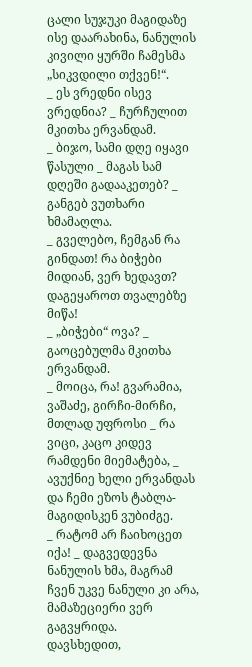ცალი სუჯუკი მაგიდაზე ისე დაარახინა, ნანულის კივილი ყურში ჩამესმა „სიკვდილი თქვენ!“.
_ ეს ვრედნი ისევ ვრედნია? _ ჩურჩულით მკითხა ერვანდამ.
_ ბიჯო, სამი დღე იყავი წასული _ მაგას სამ დღეში გადააკეთებ? _ განგებ ვუთხარი ხმამაღლა.
_ გველებო, ჩემგან რა გინდათ! რა ბიჭები მიდიან, ვერ ხედავთ? დაგეყაროთ თვალებზე მიწა!
_ „ბიჭები“ ოვა? _ გაოცებულმა მკითხა ერვანდამ.
_ მოიცა, რა! გვარამია, ვაშაძე, გირჩი-მირჩი, მთლად უფროსი _ რა ვიცი, კაცო კიდევ რამდენი მიემატება, _ ავუქნიე ხელი ერვანდას და ჩემი ეზოს ტაბლა-მაგიდისკენ ვუბიძგე.
_ რატომ არ ჩაიხოცეთ იქა! _ დაგვედევნა ნანულის ხმა, მაგრამ ჩვენ უკვე ნანული კი არა, მამაზეციერი ვერ გაგვყრიდა.
დავსხედით,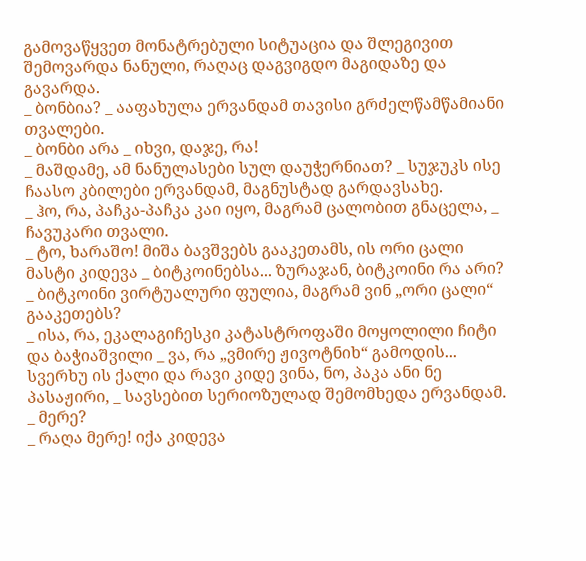გამოვაწყვეთ მონატრებული სიტუაცია და შლეგივით შემოვარდა ნანული, რაღაც დაგვიგდო მაგიდაზე და გავარდა.
_ ბონბია? _ ააფახულა ერვანდამ თავისი გრძელწამწამიანი თვალები.
_ ბონბი არა _ იხვი, დაჯე, რა!
_ მაშდამე, ამ ნანულასები სულ დაუჭერნიათ? _ სუჯუკს ისე ჩაასო კბილები ერვანდამ, მაგნუსტად გარდავსახე.
_ ჰო, რა, პაჩკა-პაჩკა კაი იყო, მაგრამ ცალობით გნაცელა, _ ჩავუკარი თვალი.
_ ტო, ხარაშო! მიშა ბავშვებს გააკეთამს, ის ორი ცალი მასტი კიდევა _ ბიტკოინებსა... ზურაჯან, ბიტკოინი რა არი?
_ ბიტკოინი ვირტუალური ფულია, მაგრამ ვინ „ორი ცალი“ გააკეთებს?
_ ისა, რა, ეკალაგიჩესკი კატასტროფაში მოყოლილი ჩიტი და ბაჭიაშვილი _ ვა, რა „ვმირე ჟივოტნიხ“ გამოდის... სვერხუ ის ქალი და რავი კიდე ვინა, ნო, პაკა ანი ნე პასაჟირი, _ სავსებით სერიოზულად შემომხედა ერვანდამ.
_ მერე?
_ რაღა მერე! იქა კიდევა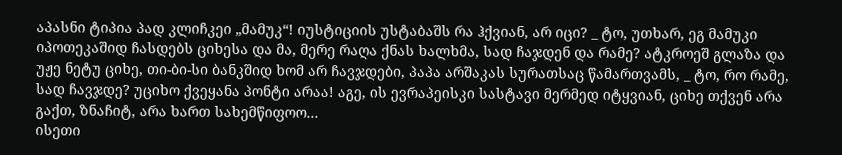აპასნი ტიპია პად კლიჩკეი „მამუკ“! იუსტიციის უსტაბაშს რა ჰქვიან, არ იცი? _ ტო, უთხარ, ეგ მამუკი იპოთეკაშიდ ჩასდებს ციხესა და მა, მერე რაღა ქნას ხალხმა, სად ჩაჯდენ და რამე? ატკროეშ გლაზა და უჟე ნეტუ ციხე, თი-ბი-სი ბანკშიდ ხომ არ ჩავჯდები, პაპა არშაკას სურათსაც წამართვამს, _ ტო, რო რამე, სად ჩავჯდე? უციხო ქვეყანა პონტი არაა! აგე, ის ევრაპეისკი სასტავი მერმედ იტყვიან, ციხე თქვენ არა გაქთ, ზნაჩიტ, არა ხართ სახემწიფოო...
ისეთი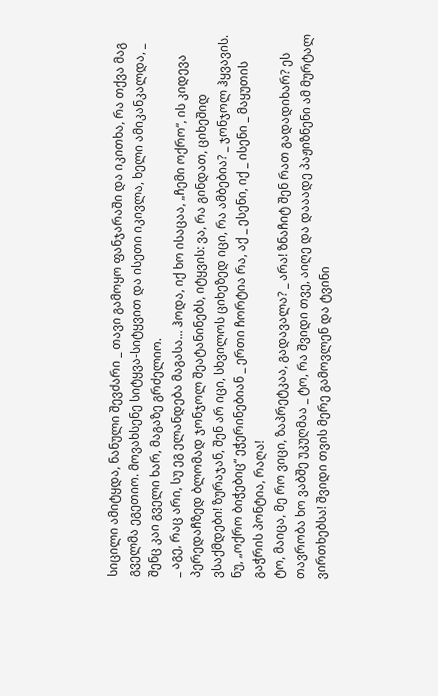სიცილი ამიტყდა, ნანული შევძარი _ თავი გამოყო ფანჯარაში და იკითხა, რა თქვა მაგ გველმა ეგეთიო. მოვახსენე სიტყვა-სიტყვით და ისეთი იკივლა, ხელი ამიკანკალდა, _ შენც კაი გველი ხარ, მაგაზე გრძელიო.
_ აგე, რაც არი, სუ ეგ ელანდება მაგასა... ჰოდა, იქ ხო ისაცაა, „ჩემი ოქრო“, ის კიდევა პერედაჩზედ ბლომად ჯონჯოლ შეატანინებს, იტყვის: ვა, რა გინდათ, ციხეშიდ ვსაქმდები! ზურაჯან, შენ არ იცი, სხვილოს ციხეზედ იცი, რა ამბებია? _ ჯონჯოლ ჰყვავის. ნუ, „ოქრო ბიჭებიც“ ეჭერინებიან _ ერთი ჩორტია რა, აქ _ ესენი, იქ _ ისენი _ მაყუთის გაჭრის პონტია, რაღა!
ტო, მაიცა, მე რო ვიცი, ზაპრეტკაა, გადავალა? _ არა! ზნაჩიტ შენ რათ გადადიხარ? ეს თავრობა ხო ვაბშე უკუღმაა _ ტო, რა შვიდი თვე, აიღე და დააადე პაჟიზნენი ამ მურტალ ვირთხებსა! შვიდი თვის მერე გამოვლენ და ტვინი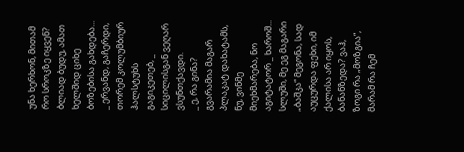უნა ხერხონ, მითამ რო სროკზე იყვენ? ბლიად ბუდუ, ამათ ხელშიდ ციხე ბოზებისა გახდება...
_ ერვანდ, გაჩერდი, თორემ კოლუმბიურ ჰალსტუხს გაგიკეთებ, _ სიცილისგან ვეღარ ვსუნთქავდი.
_ ე, რა გინა? გვარამია მაგარ პლაკატ დახატამს, ნუ, ვინმე მიეხმარება, ნო აგიტატორ _ ხაროშ... სლუში, მე ეგ მაგარი „ბაშკა“ მეგონა, სად აუცურდა ფეხი, იმ ქალისა არ იყოს, ბანანზედა? ვაჰ, ზოგი რა „მოზგია“, მარამ რა ჩემ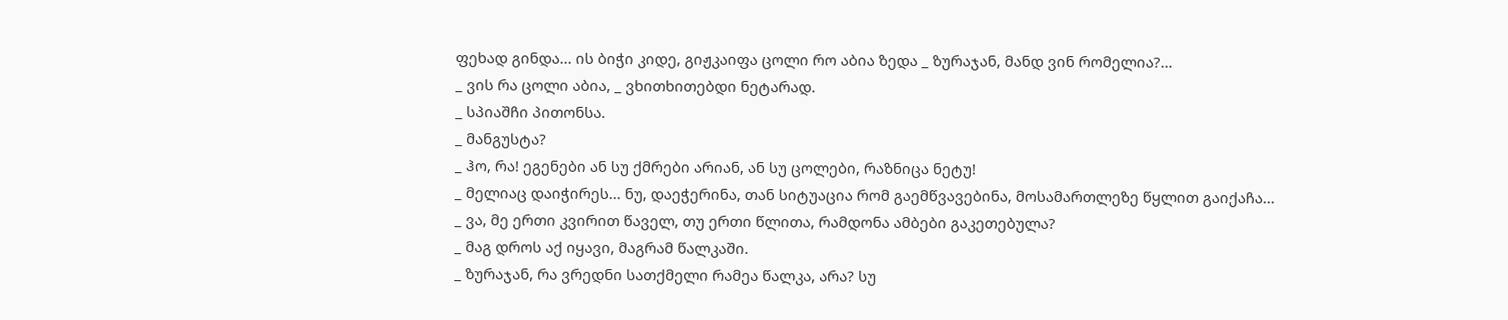ფეხად გინდა... ის ბიჭი კიდე, გიჟკაიფა ცოლი რო აბია ზედა _ ზურაჯან, მანდ ვინ რომელია?…
_ ვის რა ცოლი აბია, _ ვხითხითებდი ნეტარად.
_ სპიაშჩი პითონსა.
_ მანგუსტა?
_ ჰო, რა! ეგენები ან სუ ქმრები არიან, ან სუ ცოლები, რაზნიცა ნეტუ!
_ მელიაც დაიჭირეს... ნუ, დაეჭერინა, თან სიტუაცია რომ გაემწვავებინა, მოსამართლეზე წყლით გაიქაჩა...
_ ვა, მე ერთი კვირით წაველ, თუ ერთი წლითა, რამდონა ამბები გაკეთებულა?
_ მაგ დროს აქ იყავი, მაგრამ წალკაში.
_ ზურაჯან, რა ვრედნი სათქმელი რამეა წალკა, არა? სუ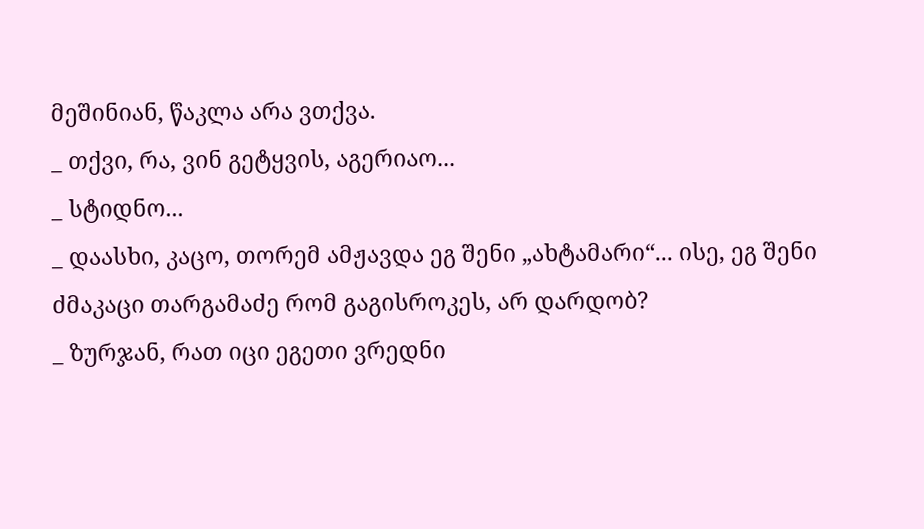მეშინიან, წაკლა არა ვთქვა.
_ თქვი, რა, ვინ გეტყვის, აგერიაო...
_ სტიდნო...
_ დაასხი, კაცო, თორემ ამჟავდა ეგ შენი „ახტამარი“... ისე, ეგ შენი ძმაკაცი თარგამაძე რომ გაგისროკეს, არ დარდობ?
_ ზურჯან, რათ იცი ეგეთი ვრედნი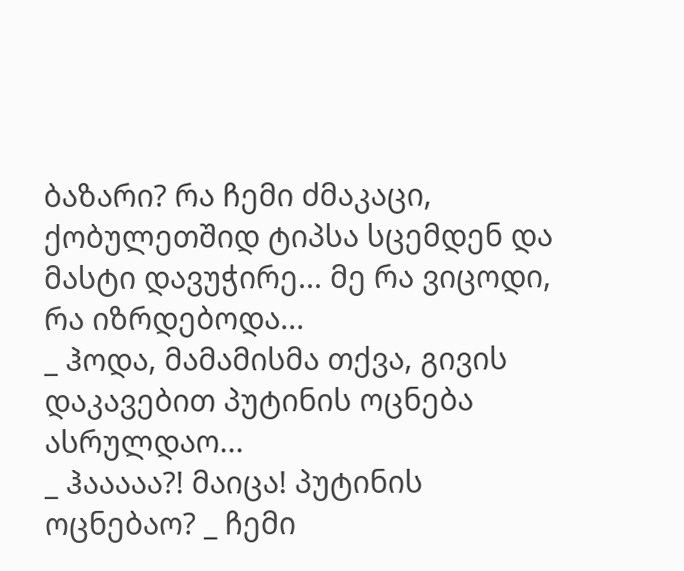ბაზარი? რა ჩემი ძმაკაცი, ქობულეთშიდ ტიპსა სცემდენ და მასტი დავუჭირე... მე რა ვიცოდი, რა იზრდებოდა...
_ ჰოდა, მამამისმა თქვა, გივის დაკავებით პუტინის ოცნება ასრულდაო...
_ ჰააააა?! მაიცა! პუტინის ოცნებაო? _ ჩემი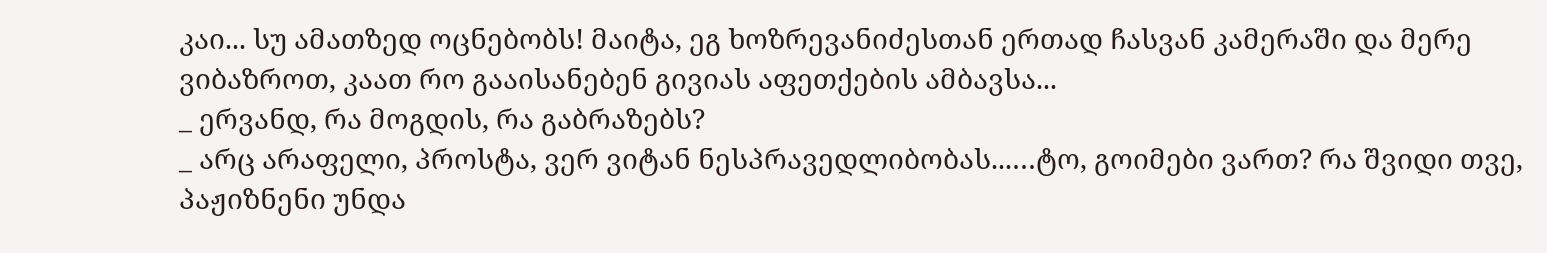კაი... სუ ამათზედ ოცნებობს! მაიტა, ეგ ხოზრევანიძესთან ერთად ჩასვან კამერაში და მერე ვიბაზროთ, კაათ რო გააისანებენ გივიას აფეთქების ამბავსა...
_ ერვანდ, რა მოგდის, რა გაბრაზებს?
_ არც არაფელი, პროსტა, ვერ ვიტან ნესპრავედლიბობას...…ტო, გოიმები ვართ? რა შვიდი თვე, პაჟიზნენი უნდა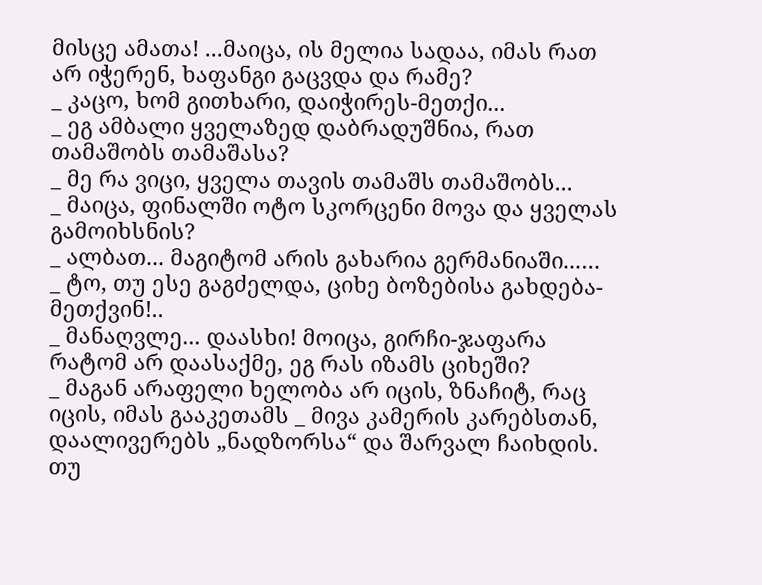მისცე ამათა! ...მაიცა, ის მელია სადაა, იმას რათ არ იჭერენ, ხაფანგი გაცვდა და რამე?
_ კაცო, ხომ გითხარი, დაიჭირეს-მეთქი...
_ ეგ ამბალი ყველაზედ დაბრადუშნია, რათ თამაშობს თამაშასა?
_ მე რა ვიცი, ყველა თავის თამაშს თამაშობს...
_ მაიცა, ფინალში ოტო სკორცენი მოვა და ყველას გამოიხსნის?
_ ალბათ... მაგიტომ არის გახარია გერმანიაში...…
_ ტო, თუ ესე გაგძელდა, ციხე ბოზებისა გახდება-მეთქვინ!..
_ მანაღვლე... დაასხი! მოიცა, გირჩი-ჯაფარა რატომ არ დაასაქმე, ეგ რას იზამს ციხეში?
_ მაგან არაფელი ხელობა არ იცის, ზნაჩიტ, რაც იცის, იმას გააკეთამს _ მივა კამერის კარებსთან, დაალივერებს „ნადზორსა“ და შარვალ ჩაიხდის. თუ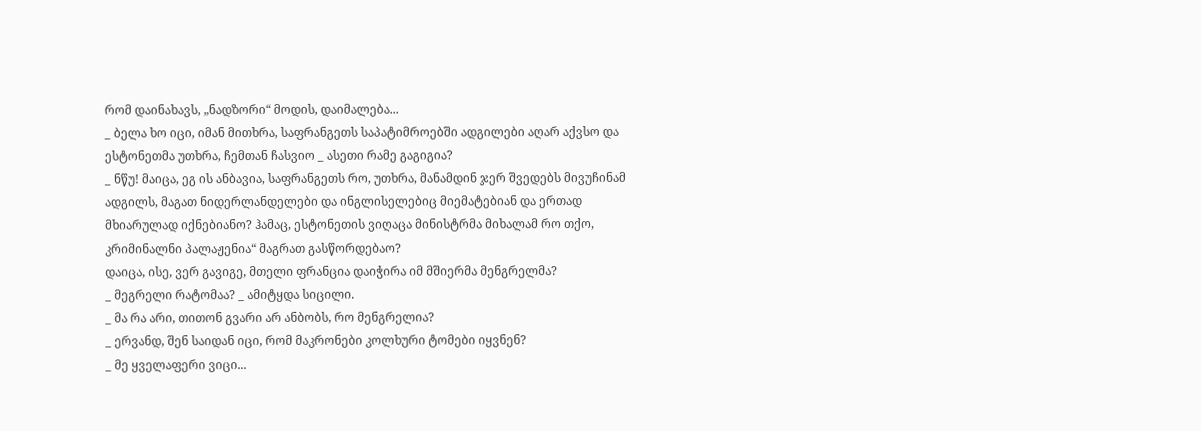რომ დაინახავს, „ნადზორი“ მოდის, დაიმალება...
_ ბელა ხო იცი, იმან მითხრა, საფრანგეთს საპატიმროებში ადგილები აღარ აქვსო და ესტონეთმა უთხრა, ჩემთან ჩასვიო _ ასეთი რამე გაგიგია?
_ ნწუ! მაიცა, ეგ ის ანბავია, საფრანგეთს რო, უთხრა, მანამდინ ჯერ შვედებს მივუჩინამ ადგილს, მაგათ ნიდერლანდელები და ინგლისელებიც მიემატებიან და ერთად მხიარულად იქნებიანო? ჰამაც, ესტონეთის ვიღაცა მინისტრმა მიხალამ რო თქო, კრიმინალნი პალაჟენია“ მაგრათ გასწორდებაო?
დაიცა, ისე, ვერ გავიგე, მთელი ფრანცია დაიჭირა იმ მშიერმა მენგრელმა?
_ მეგრელი რატომაა? _ ამიტყდა სიცილი.
_ მა რა არი, თითონ გვარი არ ანბობს, რო მენგრელია?
_ ერვანდ, შენ საიდან იცი, რომ მაკრონები კოლხური ტომები იყვნენ?
_ მე ყველაფერი ვიცი...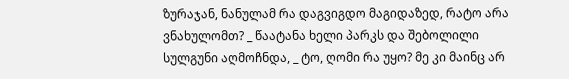ზურაჯან, ნანულამ რა დაგვიგდო მაგიდაზედ, რატო არა ვნახულომთ? _ წაატანა ხელი პარკს და შებოლილი სულგუნი აღმოჩნდა, _ ტო, ღომი რა უყო? მე კი მაინც არ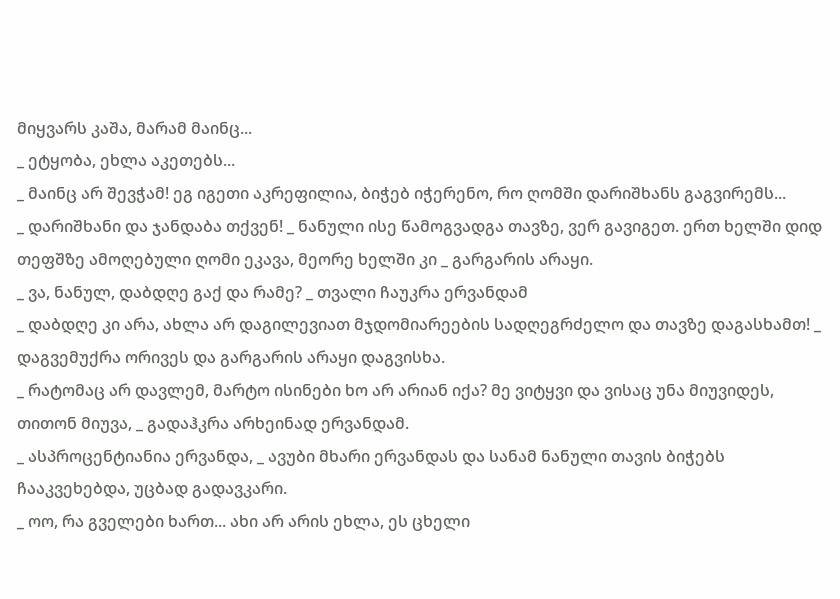მიყვარს კაშა, მარამ მაინც...
_ ეტყობა, ეხლა აკეთებს...
_ მაინც არ შევჭამ! ეგ იგეთი აკრეფილია, ბიჭებ იჭერენო, რო ღომში დარიშხანს გაგვირემს...
_ დარიშხანი და ჯანდაბა თქვენ! _ ნანული ისე წამოგვადგა თავზე, ვერ გავიგეთ. ერთ ხელში დიდ თეფშზე ამოღებული ღომი ეკავა, მეორე ხელში კი _ გარგარის არაყი.
_ ვა, ნანულ, დაბდღე გაქ და რამე? _ თვალი ჩაუკრა ერვანდამ
_ დაბდღე კი არა, ახლა არ დაგილევიათ მჯდომიარეების სადღეგრძელო და თავზე დაგასხამთ! _ დაგვემუქრა ორივეს და გარგარის არაყი დაგვისხა.
_ რატომაც არ დავლემ, მარტო ისინები ხო არ არიან იქა? მე ვიტყვი და ვისაც უნა მიუვიდეს, თითონ მიუვა, _ გადაჰკრა არხეინად ერვანდამ.
_ ასპროცენტიანია ერვანდა, _ ავუბი მხარი ერვანდას და სანამ ნანული თავის ბიჭებს ჩააკვეხებდა, უცბად გადავკარი.
_ ოო, რა გველები ხართ... ახი არ არის ეხლა, ეს ცხელი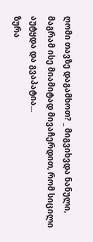ღომი თავზე დაგამხოთ? _ მიგვიხვდა ნანული, მაგრამ ისე მიამიტად მივაჩერდით, რომ სიცილი აუტყდა და გვაპატია...
ზურა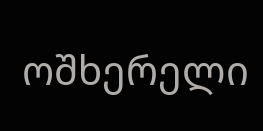ოშხერელი